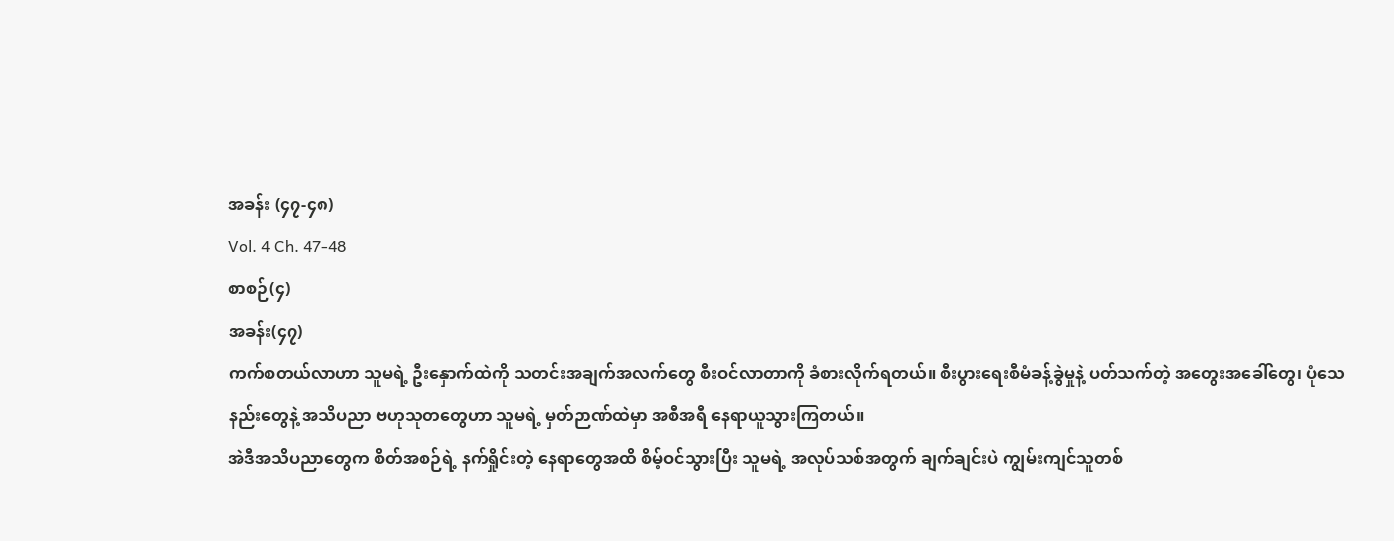အခန်း (၄၇-၄၈)
Vol. 4 Ch. 47-48
စာစဉ်(၄)
အခန်း(၄၇)
ကက်စတယ်လာဟာ သူမရဲ့ ဦးနှောက်ထဲကို သတင်းအချက်အလက်တွေ စီးဝင်လာတာကို ခံစားလိုက်ရတယ်။ စီးပွားရေးစီမံခန့်ခွဲမှုနဲ့ ပတ်သက်တဲ့ အတွေးအခေါ်တွေ၊ ပုံသေနည်းတွေနဲ့ အသိပညာ ဗဟုသုတတွေဟာ သူမရဲ့ မှတ်ဉာဏ်ထဲမှာ အစီအရီ နေရာယူသွားကြတယ်။
အဲဒီအသိပညာတွေက စိတ်အစဉ်ရဲ့ နက်ရှိုင်းတဲ့ နေရာတွေအထိ စိမ့်ဝင်သွားပြီး သူမရဲ့ အလုပ်သစ်အတွက် ချက်ချင်းပဲ ကျွမ်းကျင်သူတစ်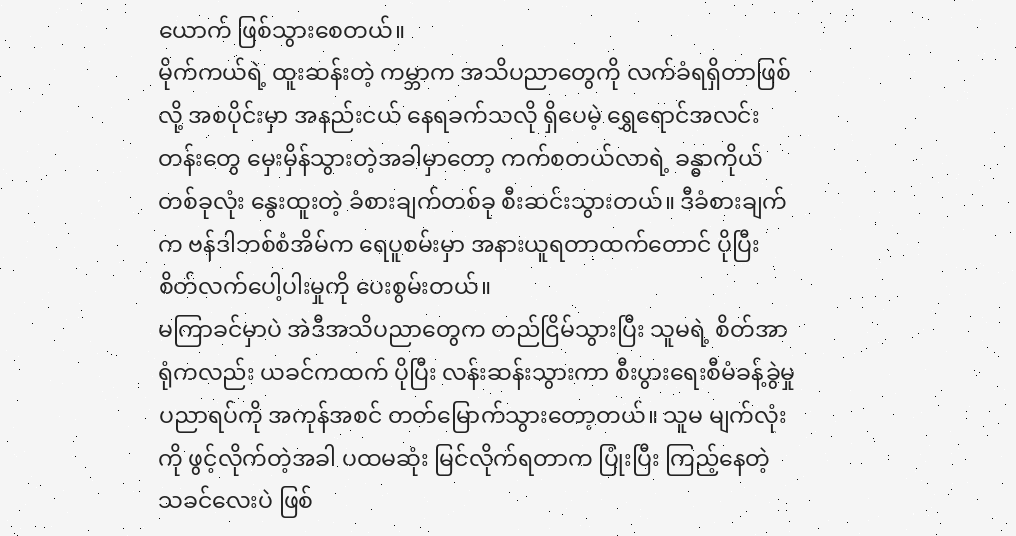ယောက် ဖြစ်သွားစေတယ်။
မိုက်ကယ်ရဲ့ ထူးဆန်းတဲ့ ကမ္ဘာက အသိပညာတွေကို လက်ခံရရှိတာဖြစ်လို့ အစပိုင်းမှာ အနည်းငယ် နေရခက်သလို ရှိပေမဲ့ ရွှေရောင်အလင်းတန်းတွေ မှေးမှိန်သွားတဲ့အခါမှာတော့ ကက်စတယ်လာရဲ့ ခန္ဓာကိုယ်တစ်ခုလုံး နွေးထူးတဲ့ ခံစားချက်တစ်ခု စီးဆင်းသွားတယ်။ ဒီခံစားချက်က ဗန်ဒါဘစ်စံအိမ်က ရေပူစမ်းမှာ အနားယူရတာထက်တောင် ပိုပြီး စိတ်လက်ပေါ့ပါးမှုကို ပေးစွမ်းတယ်။
မကြာခင်မှာပဲ အဲဒီအသိပညာတွေက တည်ငြိမ်သွားပြီး သူမရဲ့ စိတ်အာရုံကလည်း ယခင်ကထက် ပိုပြီး လန်းဆန်းသွားကာ စီးပွားရေးစီမံခန့်ခွဲမှု ပညာရပ်ကို အကုန်အစင် တတ်မြောက်သွားတော့တယ်။ သူမ မျက်လုံးကို ဖွင့်လိုက်တဲ့အခါ ပထမဆုံး မြင်လိုက်ရတာက ပြုံးပြီး ကြည့်နေတဲ့ သခင်လေးပဲ ဖြစ်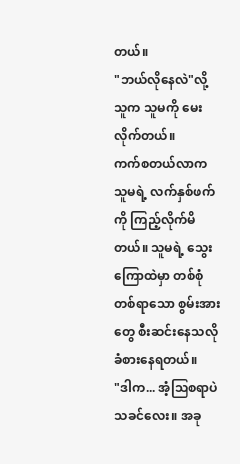တယ်။
"ဘယ်လိုနေလဲ"လို့ သူက သူမကို မေးလိုက်တယ်။
ကက်စတယ်လာက သူမရဲ့ လက်နှစ်ဖက်ကို ကြည့်လိုက်မိတယ်။ သူမရဲ့ သွေးကြောထဲမှာ တစ်စုံတစ်ရာသော စွမ်းအားတွေ စီးဆင်းနေသလို ခံစားနေရတယ်။
"ဒါက... အံ့ဩစရာပဲ သခင်လေး။ အခု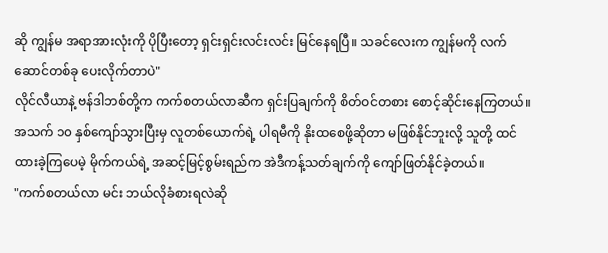ဆို ကျွန်မ အရာအားလုံးကို ပိုပြီးတော့ ရှင်းရှင်းလင်းလင်း မြင်နေရပြီ။ သခင်လေးက ကျွန်မကို လက်ဆောင်တစ်ခု ပေးလိုက်တာပဲ"
လိုင်လီယာနဲ့ ဗန်ဒါဘစ်တို့က ကက်စတယ်လာဆီက ရှင်းပြချက်ကို စိတ်ဝင်တစား စောင့်ဆိုင်းနေကြတယ်။ အသက် ၁၀ နှစ်ကျော်သွားပြီးမှ လူတစ်ယောက်ရဲ့ ပါရမီကို နိုးထစေဖို့ဆိုတာ မဖြစ်နိုင်ဘူးလို့ သူတို့ ထင်ထားခဲ့ကြပေမဲ့ မိုက်ကယ်ရဲ့ အဆင့်မြင့်စွမ်းရည်က အဲဒီကန့်သတ်ချက်ကို ကျော်ဖြတ်နိုင်ခဲ့တယ်။
"ကက်စတယ်လာ မင်း ဘယ်လိုခံစားရလဲဆို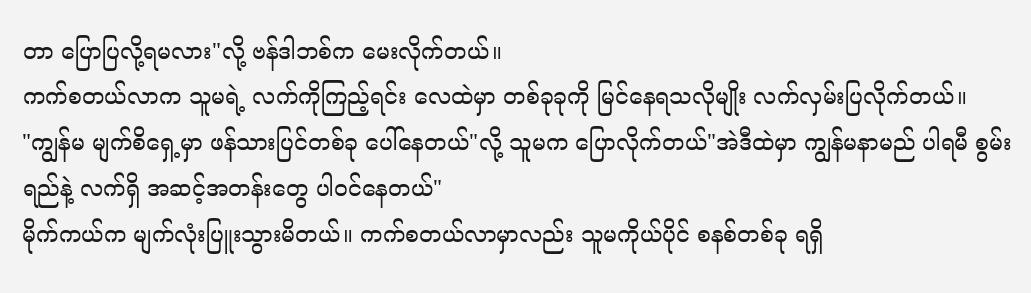တာ ပြောပြလို့ရမလား"လို့ ဗန်ဒါဘစ်က မေးလိုက်တယ်။
ကက်စတယ်လာက သူမရဲ့ လက်ကိုကြည့်ရင်း လေထဲမှာ တစ်ခုခုကို မြင်နေရသလိုမျိုး လက်လှမ်းပြလိုက်တယ်။
"ကျွန်မ မျက်စိရှေ့မှာ ဖန်သားပြင်တစ်ခု ပေါ်နေတယ်"လို့ သူမက ပြောလိုက်တယ်"အဲဒီထဲမှာ ကျွန်မနာမည် ပါရမီ စွမ်းရည်နဲ့ လက်ရှိ အဆင့်အတန်းတွေ ပါဝင်နေတယ်"
မိုက်ကယ်က မျက်လုံးပြူးသွားမိတယ်။ ကက်စတယ်လာမှာလည်း သူမကိုယ်ပိုင် စနစ်တစ်ခု ရရှိ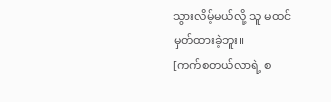သွားလိမ့်မယ်လို့ သူ မထင်မှတ်ထားခဲ့ဘူး။
[ကက်စတယ်လာရဲ့ စ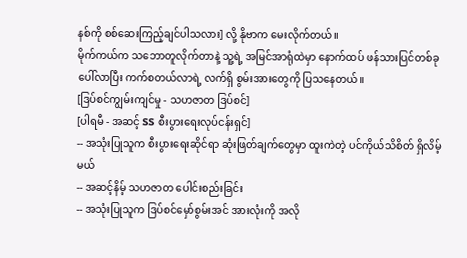နစ်ကို စစ်ဆေးကြည့်ချင်ပါသလား] လို့ နိုဗာက မေးလိုက်တယ်။
မိုက်ကယ်က သဘောတူလိုက်တာနဲ့ သူ့ရဲ့ အမြင်အာရုံထဲမှာ နောက်ထပ် ဖန်သားပြင်တစ်ခု ပေါ်လာပြီး ကက်စတယ်လာရဲ့ လက်ရှိ စွမ်းအားတွေကို ပြသနေတယ်။
[ဒြပ်စင်ကျွမ်းကျင်မှု - သဟဇာတ ဒြပ်စင်]
[ပါရမီ - အဆင့် SS စီးပွားရေးလုပ်ငန်းရှင်]
-- အသုံးပြုသူက စီးပွားရေးဆိုင်ရာ ဆုံးဖြတ်ချက်တွေမှာ ထူးကဲတဲ့ ပင်ကိုယ်သိစိတ် ရှိလိမ့်မယ်
-- အဆင့်နိမ့် သဟဇာတ ပေါင်းစည်းခြင်း
-- အသုံးပြုသူက ဒြပ်စင်မှော်စွမ်းအင် အားလုံးကို အလို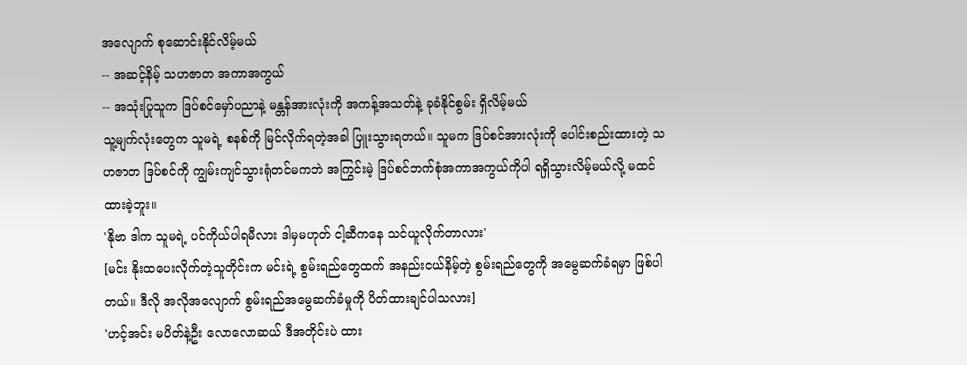အလျောက် စုဆောင်းနိုင်လိမ့်မယ်
-- အဆင့်နိမ့် သဟဇာတ အကာအကွယ်
-- အသုံးပြုသူက ဒြပ်စင်မှော်ပညာနဲ့ မန္တန်အားလုံးကို အကန့်အသတ်နဲ့ ခုခံနိုင်စွမ်း ရှိလိမ့်မယ်
သူ့မျက်လုံးတွေက သူမရဲ့ စနစ်ကို မြင်လိုက်ရတဲ့အခါ ပြူးသွားရတယ်။ သူမက ဒြပ်စင်အားလုံးကို ပေါင်းစည်းထားတဲ့ သဟဇာတ ဒြပ်စင်ကို ကျွမ်းကျင်သွားရုံတင်မကဘဲ အကြွင်းမဲ့ ဒြပ်စင်ဘက်စုံအကာအကွယ်ကိုပါ ရရှိသွားလိမ့်မယ်လို့ မထင်ထားခဲ့ဘူး။
'နိုဗာ ဒါက သူမရဲ့ ပင်ကိုယ်ပါရမီလား ဒါမှမဟုတ် ငါ့ဆီကနေ သင်ယူလိုက်တာလား'
[မင်း နိုးထပေးလိုက်တဲ့သူတိုင်းက မင်းရဲ့ စွမ်းရည်တွေထက် အနည်းငယ်နိမ့်တဲ့ စွမ်းရည်တွေကို အမွေဆက်ခံရမှာ ဖြစ်ပါတယ်။ ဒီလို အလိုအလျောက် စွမ်းရည်အမွေဆက်ခံမှုကို ပိတ်ထားချင်ပါသလား]
'ဟင့်အင်း မပိတ်နဲ့ဦး လောလောဆယ် ဒီအတိုင်းပဲ ထား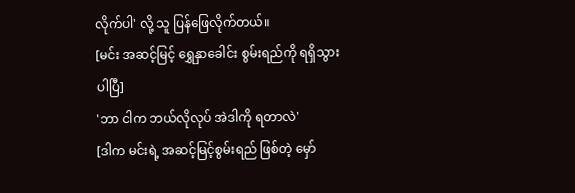လိုက်ပါ' လို့ သူ ပြန်ဖြေလိုက်တယ်။
[မင်း အဆင့်မြင့် ရွှေနှာခေါင်း စွမ်းရည်ကို ရရှိသွားပါပြီ]
'ဘာ ငါက ဘယ်လိုလုပ် အဲဒါကို ရတာလဲ'
[ဒါက မင်းရဲ့ အဆင့်မြင့်စွမ်းရည် ဖြစ်တဲ့ မှော်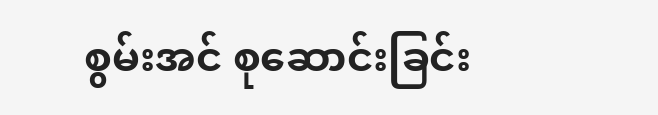စွမ်းအင် စုဆောင်းခြင်း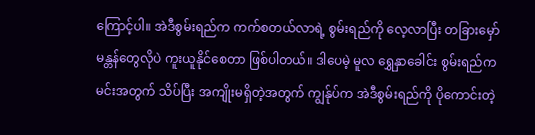ကြောင့်ပါ။ အဲဒီစွမ်းရည်က ကက်စတယ်လာရဲ့ စွမ်းရည်ကို လေ့လာပြီး တခြားမှော်မန္တန်တွေလိုပဲ ကူးယူနိုင်စေတာ ဖြစ်ပါတယ်။ ဒါပေမဲ့ မူလ ရွှေနှာခေါင်း စွမ်းရည်က မင်းအတွက် သိပ်ပြီး အကျိုးမရှိတဲ့အတွက် ကျွန်ုပ်က အဲဒီစွမ်းရည်ကို ပိုကောင်းတဲ့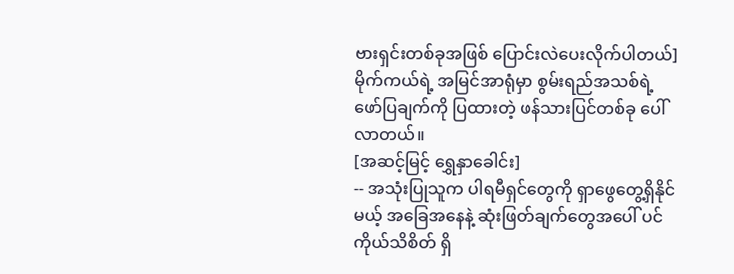ဗားရှင်းတစ်ခုအဖြစ် ပြောင်းလဲပေးလိုက်ပါတယ်]
မိုက်ကယ်ရဲ့ အမြင်အာရုံမှာ စွမ်းရည်အသစ်ရဲ့ ဖော်ပြချက်ကို ပြထားတဲ့ ဖန်သားပြင်တစ်ခု ပေါ်လာတယ်။
[အဆင့်မြင့် ရွှေနှာခေါင်း]
-- အသုံးပြုသူက ပါရမီရှင်တွေကို ရှာဖွေတွေ့ရှိနိုင်မယ့် အခြေအနေနဲ့ ဆုံးဖြတ်ချက်တွေအပေါ် ပင်ကိုယ်သိစိတ် ရှိ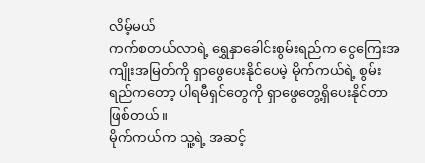လိမ့်မယ်
ကက်စတယ်လာရဲ့ ရွှေနှာခေါင်းစွမ်းရည်က ငွေကြေးအကျိုးအမြတ်ကို ရှာဖွေပေးနိုင်ပေမဲ့ မိုက်ကယ်ရဲ့ စွမ်းရည်ကတော့ ပါရမီရှင်တွေကို ရှာဖွေတွေ့ရှိပေးနိုင်တာ ဖြစ်တယ်။
မိုက်ကယ်က သူ့ရဲ့ အဆင့်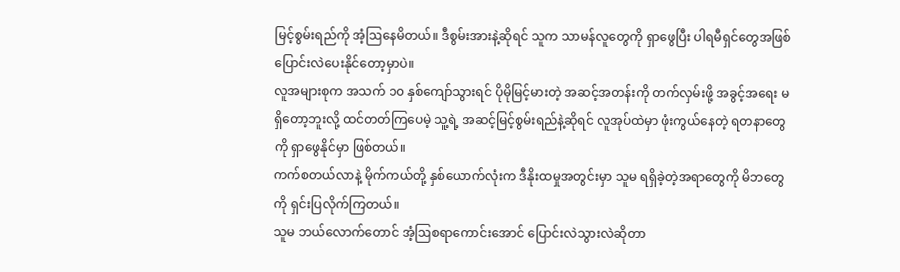မြင့်စွမ်းရည်ကို အံ့ဩနေမိတယ်။ ဒီစွမ်းအားနဲ့ဆိုရင် သူက သာမန်လူတွေကို ရှာဖွေပြီး ပါရမီရှင်တွေအဖြစ် ပြောင်းလဲပေးနိုင်တော့မှာပဲ။
လူအများစုက အသက် ၁၀ နှစ်ကျော်သွားရင် ပိုမိုမြင့်မားတဲ့ အဆင့်အတန်းကို တက်လှမ်းဖို့ အခွင့်အရေး မရှိတော့ဘူးလို့ ထင်တတ်ကြပေမဲ့ သူ့ရဲ့ အဆင့်မြင့်စွမ်းရည်နဲ့ဆိုရင် လူအုပ်ထဲမှာ ဖုံးကွယ်နေတဲ့ ရတနာတွေကို ရှာဖွေနိုင်မှာ ဖြစ်တယ်။
ကက်စတယ်လာနဲ့ မိုက်ကယ်တို့ နှစ်ယောက်လုံးက ဒီနိုးထမှုအတွင်းမှာ သူမ ရရှိခဲ့တဲ့အရာတွေကို မိဘတွေကို ရှင်းပြလိုက်ကြတယ်။
သူမ ဘယ်လောက်တောင် အံ့ဩစရာကောင်းအောင် ပြောင်းလဲသွားလဲဆိုတာ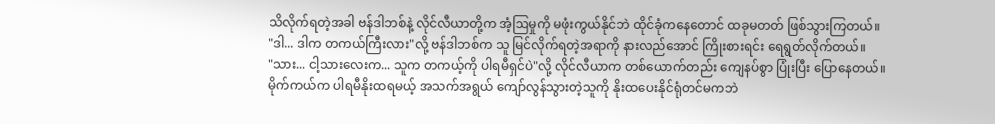သိလိုက်ရတဲ့အခါ ဗန်ဒါဘစ်နဲ့ လိုင်လီယာတို့က အံ့ဩမှုကို မဖုံးကွယ်နိုင်ဘဲ ထိုင်ခုံကနေတောင် ထခုမတတ် ဖြစ်သွားကြတယ်။
"ဒါ... ဒါက တကယ်ကြီးလား"လို့ ဗန်ဒါဘစ်က သူ မြင်လိုက်ရတဲ့အရာကို နားလည်အောင် ကြိုးစားရင်း ရေရွတ်လိုက်တယ်။
"သား... ငါ့သားလေးက... သူက တကယ့်ကို ပါရမီရှင်ပဲ"လို့ လိုင်လီယာက တစ်ယောက်တည်း ကျေနပ်စွာ ပြုံးပြီး ပြောနေတယ်။
မိုက်ကယ်က ပါရမီနိုးထရမယ့် အသက်အရွယ် ကျော်လွန်သွားတဲ့သူကို နိုးထပေးနိုင်ရုံတင်မကဘဲ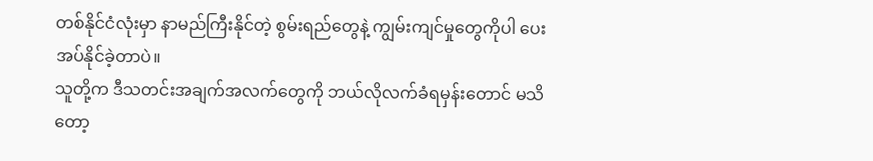တစ်နိုင်ငံလုံးမှာ နာမည်ကြီးနိုင်တဲ့ စွမ်းရည်တွေနဲ့ ကျွမ်းကျင်မှုတွေကိုပါ ပေးအပ်နိုင်ခဲ့တာပဲ။
သူတို့က ဒီသတင်းအချက်အလက်တွေကို ဘယ်လိုလက်ခံရမှန်းတောင် မသိတော့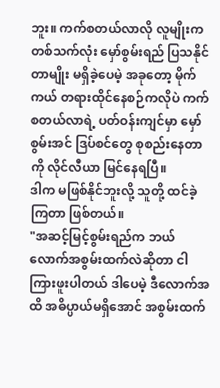ဘူး။ ကက်စတယ်လာလို လူမျိုးက တစ်သက်လုံး မှော်စွမ်းရည် ပြသနိုင်တာမျိုး မရှိခဲ့ပေမဲ့ အခုတော့ မိုက်ကယ် တရားထိုင်နေစဉ်ကလိုပဲ ကက်စတယ်လာရဲ့ ပတ်ဝန်းကျင်မှာ မှော်စွမ်းအင် ဒြပ်စင်တွေ စုစည်းနေတာကို လိုင်လီယာ မြင်နေရပြီ။
ဒါက မဖြစ်နိုင်ဘူးလို့ သူတို့ ထင်ခဲ့ကြတာ ဖြစ်တယ်။
"အဆင့်မြင့်စွမ်းရည်က ဘယ်လောက်အစွမ်းထက်လဲဆိုတာ ငါ ကြားဖူးပါတယ် ဒါပေမဲ့ ဒီလောက်အထိ အဓိပ္ပာယ်မရှိအောင် အစွမ်းထက်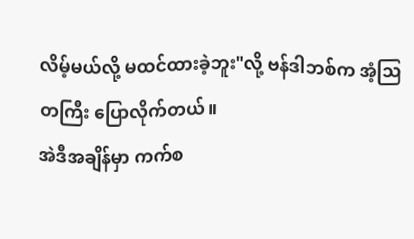လိမ့်မယ်လို့ မထင်ထားခဲ့ဘူး"လို့ ဗန်ဒါဘစ်က အံ့ဩတကြီး ပြောလိုက်တယ်။
အဲဒီအချိန်မှာ ကက်စ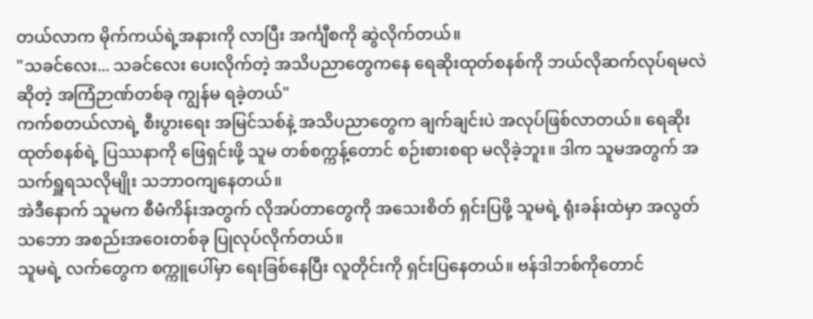တယ်လာက မိုက်ကယ်ရဲ့အနားကို လာပြီး အင်္ကျီစကို ဆွဲလိုက်တယ်။
"သခင်လေး... သခင်လေး ပေးလိုက်တဲ့ အသိပညာတွေကနေ ရေဆိုးထုတ်စနစ်ကို ဘယ်လိုဆက်လုပ်ရမလဲဆိုတဲ့ အကြံဉာဏ်တစ်ခု ကျွန်မ ရခဲ့တယ်"
ကက်စတယ်လာရဲ့ စီးပွားရေး အမြင်သစ်နဲ့ အသိပညာတွေက ချက်ချင်းပဲ အလုပ်ဖြစ်လာတယ်။ ရေဆိုးထုတ်စနစ်ရဲ့ ပြဿနာကို ဖြေရှင်းဖို့ သူမ တစ်စက္ကန့်တောင် စဉ်းစားစရာ မလိုခဲ့ဘူး။ ဒါက သူမအတွက် အသက်ရှူရသလိုမျိုး သဘာဝကျနေတယ်။
အဲဒီနောက် သူမက စီမံကိန်းအတွက် လိုအပ်တာတွေကို အသေးစိတ် ရှင်းပြဖို့ သူမရဲ့ ရုံးခန်းထဲမှာ အလွတ်သဘော အစည်းအဝေးတစ်ခု ပြုလုပ်လိုက်တယ်။
သူမရဲ့ လက်တွေက စက္ကူပေါ်မှာ ရေးခြစ်နေပြီး လူတိုင်းကို ရှင်းပြနေတယ်။ ဗန်ဒါဘစ်ကိုတောင်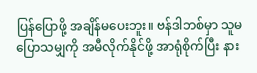ပြန်ပြောဖို့ အချိန်မပေးဘူး။ ဗန်ဒါဘစ်မှာ သူမ ပြောသမျှကို အမီလိုက်နိုင်ဖို့ အာရုံစိုက်ပြီး နား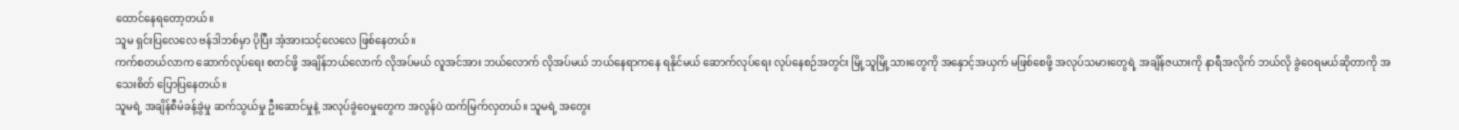ထောင်နေရတော့တယ်။
သူမ ရှင်းပြလေလေ ဗန်ဒါဘစ်မှာ ပိုပြီး အံ့အားသင့်လေလေ ဖြစ်နေတယ်။
ကက်စတယ်လာက ဆောက်လုပ်ရေး စတင်ဖို့ အချိန်ဘယ်လောက် လိုအပ်မယ် လူအင်အား ဘယ်လောက် လိုအပ်မယ် ဘယ်နေရာကနေ ရနိုင်မယ် ဆောက်လုပ်ရေး လုပ်နေစဉ်အတွင်း မြို့သူမြို့သားတွေကို အနှောင့်အယှက် မဖြစ်စေဖို့ အလုပ်သမားတွေရဲ့ အချိန်ဇယားကို နာရီအလိုက် ဘယ်လို ခွဲဝေရမယ်ဆိုတာကို အသေးစိတ် ပြောပြနေတယ်။
သူမရဲ့ အချိန်စီမံခန့်ခွဲမှု ဆက်သွယ်မှု ဦးဆောင်မှုနဲ့ အလုပ်ခွဲဝေမှုတွေက အလွန်ပဲ ထက်မြက်လှတယ်။ သူမရဲ့ အတွေး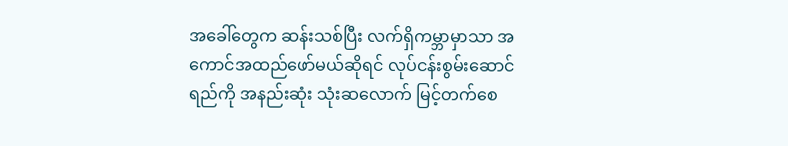အခေါ်တွေက ဆန်းသစ်ပြီး လက်ရှိကမ္ဘာမှာသာ အကောင်အထည်ဖော်မယ်ဆိုရင် လုပ်ငန်းစွမ်းဆောင်ရည်ကို အနည်းဆုံး သုံးဆလောက် မြင့်တက်စေ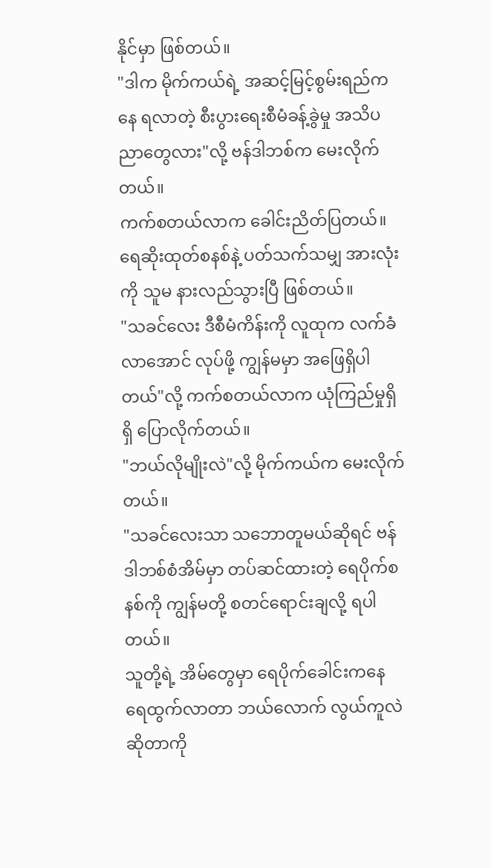နိုင်မှာ ဖြစ်တယ်။
"ဒါက မိုက်ကယ်ရဲ့ အဆင့်မြင့်စွမ်းရည်ကနေ ရလာတဲ့ စီးပွားရေးစီမံခန့်ခွဲမှု အသိပညာတွေလား"လို့ ဗန်ဒါဘစ်က မေးလိုက်တယ်။
ကက်စတယ်လာက ခေါင်းညိတ်ပြတယ်။ ရေဆိုးထုတ်စနစ်နဲ့ ပတ်သက်သမျှ အားလုံးကို သူမ နားလည်သွားပြီ ဖြစ်တယ်။
"သခင်လေး ဒီစီမံကိန်းကို လူထုက လက်ခံလာအောင် လုပ်ဖို့ ကျွန်မမှာ အဖြေရှိပါတယ်"လို့ ကက်စတယ်လာက ယုံကြည်မှုရှိရှိ ပြောလိုက်တယ်။
"ဘယ်လိုမျိုးလဲ"လို့ မိုက်ကယ်က မေးလိုက်တယ်။
"သခင်လေးသာ သဘောတူမယ်ဆိုရင် ဗန်ဒါဘစ်စံအိမ်မှာ တပ်ဆင်ထားတဲ့ ရေပိုက်စနစ်ကို ကျွန်မတို့ စတင်ရောင်းချလို့ ရပါတယ်။
သူတို့ရဲ့ အိမ်တွေမှာ ရေပိုက်ခေါင်းကနေ ရေထွက်လာတာ ဘယ်လောက် လွယ်ကူလဲဆိုတာကို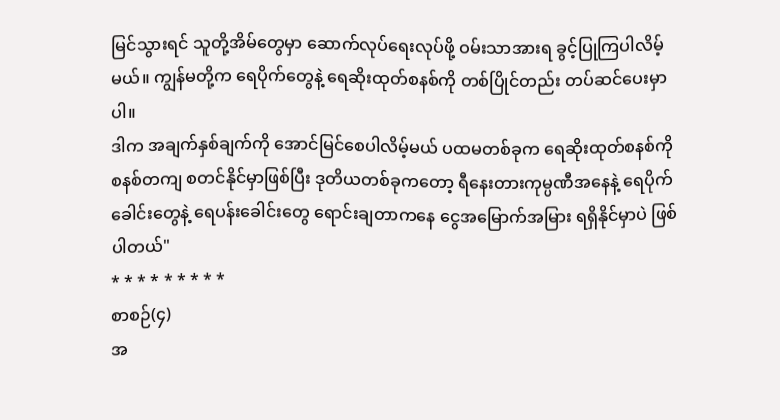မြင်သွားရင် သူတို့အိမ်တွေမှာ ဆောက်လုပ်ရေးလုပ်ဖို့ ဝမ်းသာအားရ ခွင့်ပြုကြပါလိမ့်မယ်။ ကျွန်မတို့က ရေပိုက်တွေနဲ့ ရေဆိုးထုတ်စနစ်ကို တစ်ပြိုင်တည်း တပ်ဆင်ပေးမှာပါ။
ဒါက အချက်နှစ်ချက်ကို အောင်မြင်စေပါလိမ့်မယ် ပထမတစ်ခုက ရေဆိုးထုတ်စနစ်ကို စနစ်တကျ စတင်နိုင်မှာဖြစ်ပြီး ဒုတိယတစ်ခုကတော့ ရီနေးတားကုမ္ပဏီအနေနဲ့ ရေပိုက်ခေါင်းတွေနဲ့ ရေပန်းခေါင်းတွေ ရောင်းချတာကနေ ငွေအမြောက်အမြား ရရှိနိုင်မှာပဲ ဖြစ်ပါတယ်"
* * * * * * * * *
စာစဉ်(၄)
အ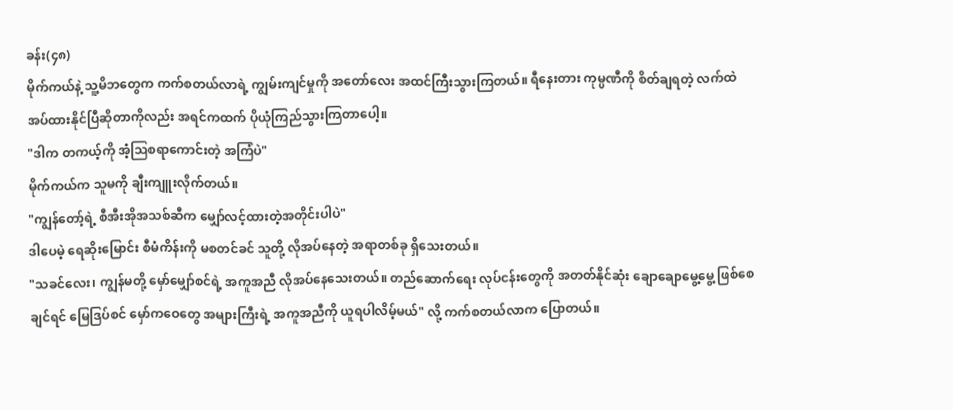ခန်း(၄၈)
မိုက်ကယ်နဲ့ သူ့မိဘတွေက ကက်စတယ်လာရဲ့ ကျွမ်းကျင်မှုကို အတော်လေး အထင်ကြီးသွားကြတယ်။ ရီနေးတား ကုမ္ပဏီကို စိတ်ချရတဲ့ လက်ထဲ အပ်ထားနိုင်ပြီဆိုတာကိုလည်း အရင်ကထက် ပိုယုံကြည်သွားကြတာပေါ့။
"ဒါက တကယ့်ကို အံ့ဩစရာကောင်းတဲ့ အကြံပဲ"
မိုက်ကယ်က သူမကို ချီးကျူးလိုက်တယ်။
"ကျွန်တော့်ရဲ့ စီအီးအိုအသစ်ဆီက မျှော်လင့်ထားတဲ့အတိုင်းပါပဲ"
ဒါပေမဲ့ ရေဆိုးမြောင်း စီမံကိန်းကို မစတင်ခင် သူတို့ လိုအပ်နေတဲ့ အရာတစ်ခု ရှိသေးတယ်။
"သခင်လေး၊ ကျွန်မတို့ မှော်မျှော်စင်ရဲ့ အကူအညီ လိုအပ်နေသေးတယ်။ တည်ဆောက်ရေး လုပ်ငန်းတွေကို အတတ်နိုင်ဆုံး ချောချောမွေ့မွေ့ ဖြစ်စေချင်ရင် မြေဒြပ်စင် မှော်ကဝေတွေ အများကြီးရဲ့ အကူအညီကို ယူရပါလိမ့်မယ်" လို့ ကက်စတယ်လာက ပြောတယ်။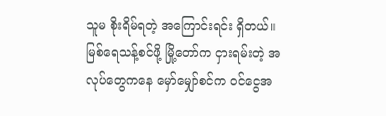သူမ စိုးရိမ်ရတဲ့ အကြောင်းရင်း ရှိတယ်။ မြစ်ရေသန့်စင်ဖို့ မြို့တော်က ငှားရမ်းတဲ့ အလုပ်တွေကနေ မှော်မျှော်စင်က ဝင်ငွေအ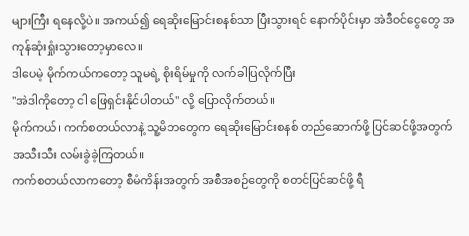များကြီး ရနေလို့ပဲ။ အကယ်၍ ရေဆိုးမြောင်းစနစ်သာ ပြီးသွားရင် နောက်ပိုင်းမှာ အဲဒီဝင်ငွေတွေ အကုန်ဆုံးရှုံးသွားတော့မှာလေ။
ဒါပေမဲ့ မိုက်ကယ်ကတော့ သူမရဲ့ စိုးရိမ်မှုကို လက်ခါပြလိုက်ပြီး
"အဲဒါကိုတော့ ငါ ဖြေရှင်းနိုင်ပါတယ်" လို့ ပြောလိုက်တယ်။
မိုက်ကယ်၊ ကက်စတယ်လာနဲ့ သူ့မိဘတွေက ရေဆိုးမြောင်းစနစ် တည်ဆောက်ဖို့ ပြင်ဆင်ဖို့အတွက် အသီးသီး လမ်းခွဲခဲ့ကြတယ်။
ကက်စတယ်လာကတော့ စီမံကိန်းအတွက် အစီအစဉ်တွေကို စတင်ပြင်ဆင်ဖို့ ရီ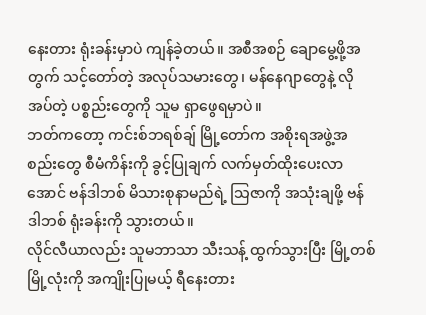နေးတား ရုံးခန်းမှာပဲ ကျန်ခဲ့တယ်။ အစီအစဉ် ချောမွေ့ဖို့အတွက် သင့်တော်တဲ့ အလုပ်သမားတွေ၊ မန်နေဂျာတွေနဲ့ လိုအပ်တဲ့ ပစ္စည်းတွေကို သူမ ရှာဖွေရမှာပဲ။
ဘတ်ကတော့ ကင်းစ်ဘရစ်ချ် မြို့တော်က အစိုးရအဖွဲ့အစည်းတွေ စီမံကိန်းကို ခွင့်ပြုချက် လက်မှတ်ထိုးပေးလာအောင် ဗန်ဒါဘစ် မိသားစုနာမည်ရဲ့ သြဇာကို အသုံးချဖို့ ဗန်ဒါဘစ် ရုံးခန်းကို သွားတယ်။
လိုင်လီယာလည်း သူမဘာသာ သီးသန့် ထွက်သွားပြီး မြို့တစ်မြို့လုံးကို အကျိုးပြုမယ့် ရီနေးတား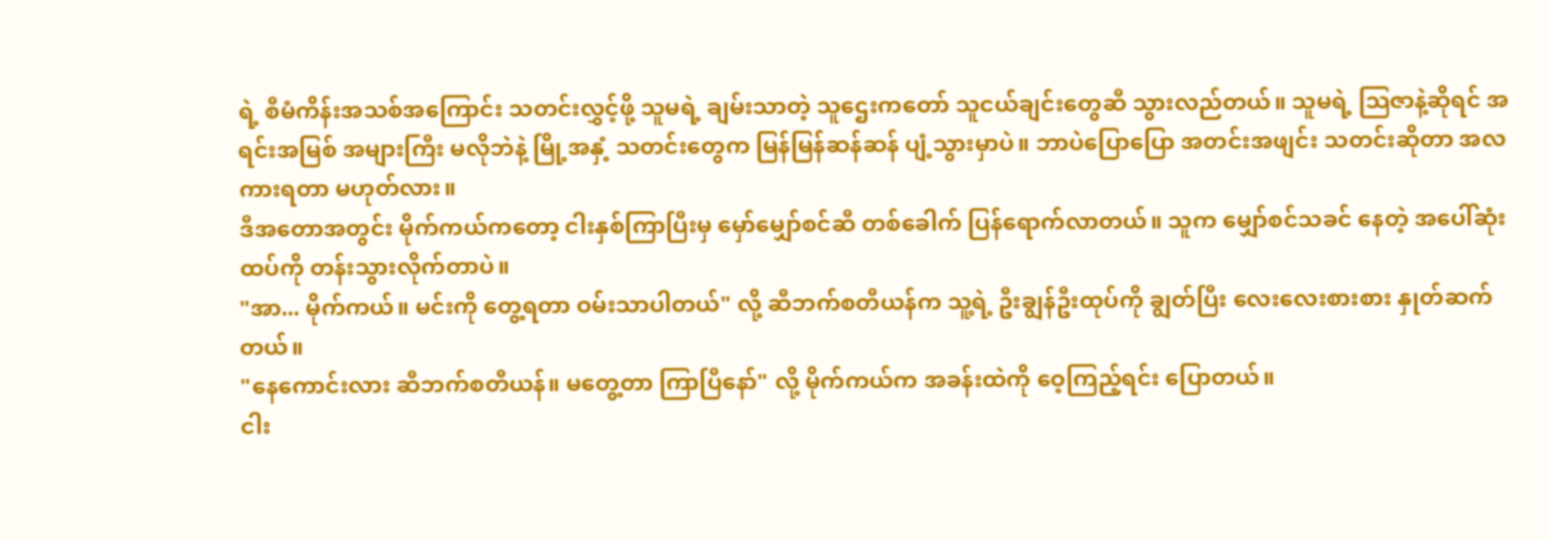ရဲ့ စီမံကိန်းအသစ်အကြောင်း သတင်းလွှင့်ဖို့ သူမရဲ့ ချမ်းသာတဲ့ သူဌေးကတော် သူငယ်ချင်းတွေဆီ သွားလည်တယ်။ သူမရဲ့ သြဇာနဲ့ဆိုရင် အရင်းအမြစ် အများကြီး မလိုဘဲနဲ့ မြို့အနှံ့ သတင်းတွေက မြန်မြန်ဆန်ဆန် ပျံ့သွားမှာပဲ။ ဘာပဲပြောပြော အတင်းအဖျင်း သတင်းဆိုတာ အလကားရတာ မဟုတ်လား။
ဒီအတောအတွင်း မိုက်ကယ်ကတော့ ငါးနှစ်ကြာပြီးမှ မှော်မျှော်စင်ဆီ တစ်ခေါက် ပြန်ရောက်လာတယ်။ သူက မျှော်စင်သခင် နေတဲ့ အပေါ်ဆုံးထပ်ကို တန်းသွားလိုက်တာပဲ။
"အာ... မိုက်ကယ်။ မင်းကို တွေ့ရတာ ဝမ်းသာပါတယ်" လို့ ဆီဘက်စတီယန်က သူ့ရဲ့ ဦးချွန်ဦးထုပ်ကို ချွတ်ပြီး လေးလေးစားစား နှုတ်ဆက်တယ်။
"နေကောင်းလား ဆီဘက်စတီယန်။ မတွေ့တာ ကြာပြီနော်" လို့ မိုက်ကယ်က အခန်းထဲကို ဝေ့ကြည့်ရင်း ပြောတယ်။
ငါး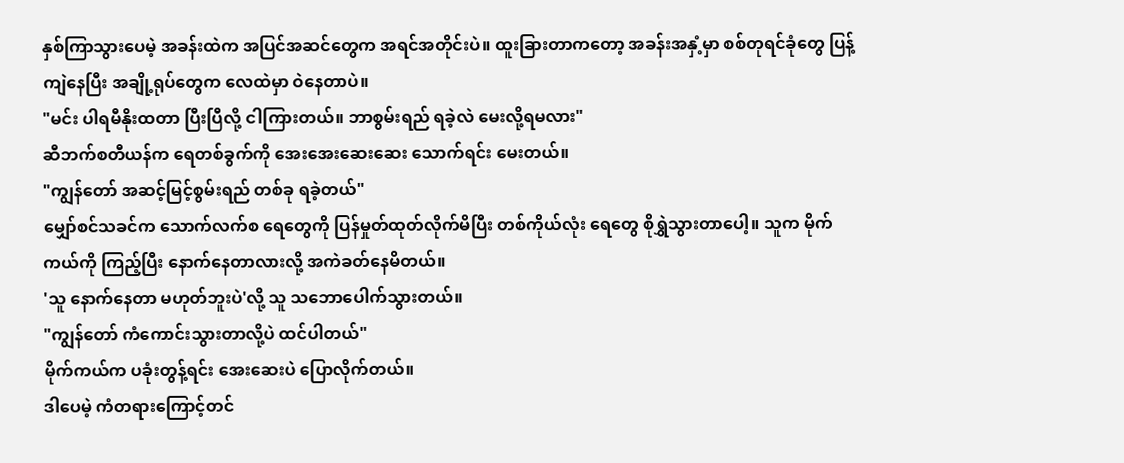နှစ်ကြာသွားပေမဲ့ အခန်းထဲက အပြင်အဆင်တွေက အရင်အတိုင်းပဲ။ ထူးခြားတာကတော့ အခန်းအနှံ့မှာ စစ်တုရင်ခုံတွေ ပြန့်ကျဲနေပြီး အချို့ရုပ်တွေက လေထဲမှာ ဝဲနေတာပဲ။
"မင်း ပါရမီနိုးထတာ ပြီးပြီလို့ ငါကြားတယ်။ ဘာစွမ်းရည် ရခဲ့လဲ မေးလို့ရမလား"
ဆီဘက်စတီယန်က ရေတစ်ခွက်ကို အေးအေးဆေးဆေး သောက်ရင်း မေးတယ်။
"ကျွန်တော် အဆင့်မြင့်စွမ်းရည် တစ်ခု ရခဲ့တယ်"
မျှော်စင်သခင်က သောက်လက်စ ရေတွေကို ပြန်မှုတ်ထုတ်လိုက်မိပြီး တစ်ကိုယ်လုံး ရေတွေ စိုရွှဲသွားတာပေါ့။ သူက မိုက်ကယ်ကို ကြည့်ပြီး နောက်နေတာလားလို့ အကဲခတ်နေမိတယ်။
'သူ နောက်နေတာ မဟုတ်ဘူးပဲ'လို့ သူ သဘောပေါက်သွားတယ်။
"ကျွန်တော် ကံကောင်းသွားတာလို့ပဲ ထင်ပါတယ်"
မိုက်ကယ်က ပခုံးတွန့်ရင်း အေးဆေးပဲ ပြောလိုက်တယ်။
ဒါပေမဲ့ ကံတရားကြောင့်တင်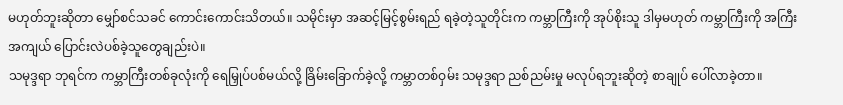မဟုတ်ဘူးဆိုတာ မျှော်စင်သခင် ကောင်းကောင်းသိတယ်။ သမိုင်းမှာ အဆင့်မြင့်စွမ်းရည် ရခဲ့တဲ့သူတိုင်းက ကမ္ဘာကြီးကို အုပ်စိုးသူ ဒါမှမဟုတ် ကမ္ဘာကြီးကို အကြီးအကျယ် ပြောင်းလဲပစ်ခဲ့သူတွေချည်းပဲ။
သမုဒ္ဒရာ ဘုရင်က ကမ္ဘာကြီးတစ်ခုလုံးကို ရေမြှုပ်ပစ်မယ်လို့ ခြိမ်းခြောက်ခဲ့လို့ ကမ္ဘာတစ်ဝှမ်း သမုဒ္ဒရာ ညစ်ညမ်းမှု မလုပ်ရဘူးဆိုတဲ့ စာချုပ် ပေါ်လာခဲ့တာ။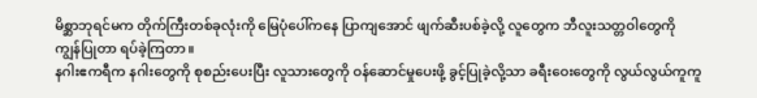မိစ္ဆာဘုရင်မက တိုက်ကြီးတစ်ခုလုံးကို မြေပုံပေါ်ကနေ ပြာကျအောင် ဖျက်ဆီးပစ်ခဲ့လို့ လူတွေက ဘီလူးသတ္တဝါတွေကို ကျွန်ပြုတာ ရပ်ခဲ့ကြတာ။
နဂါးဧကရီက နဂါးတွေကို စုစည်းပေးပြီး လူသားတွေကို ဝန်ဆောင်မှုပေးဖို့ ခွင့်ပြုခဲ့လို့သာ ခရီးဝေးတွေကို လွယ်လွယ်ကူကူ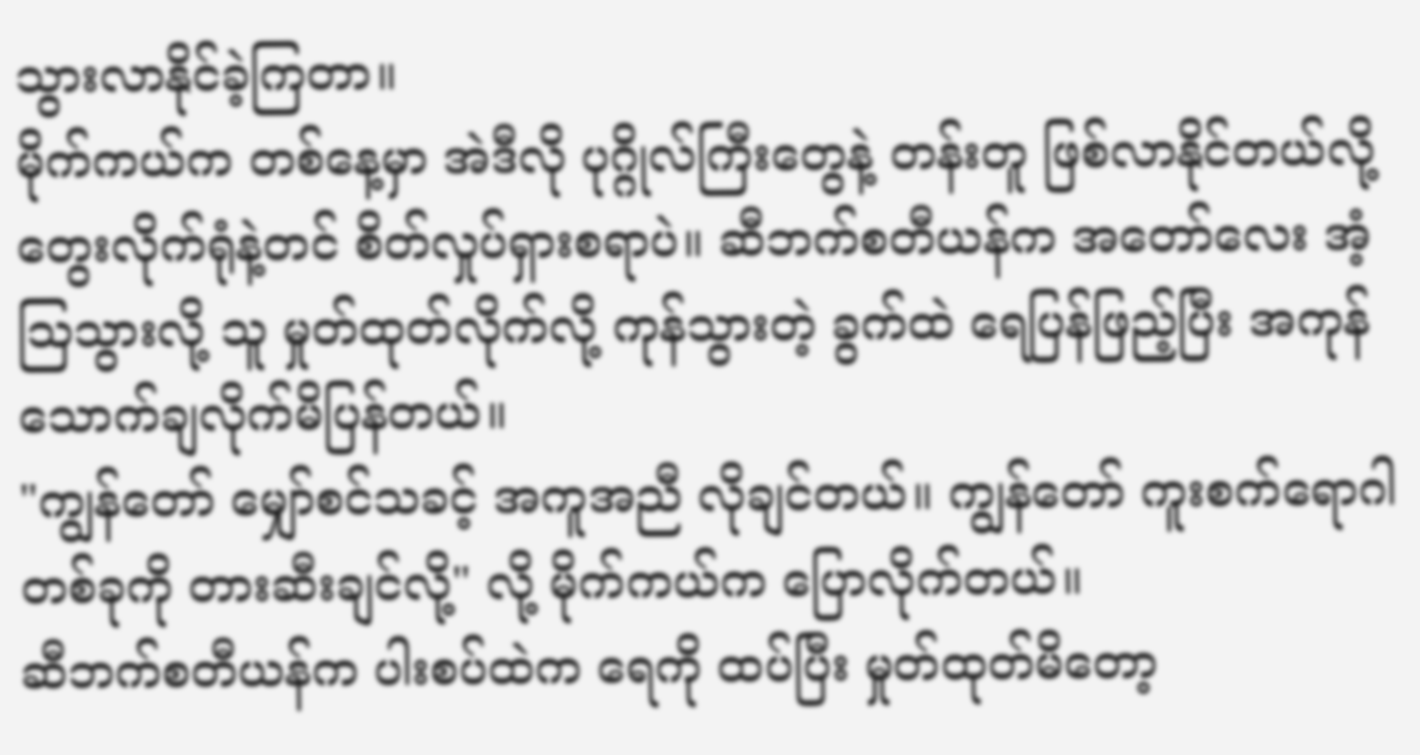သွားလာနိုင်ခဲ့ကြတာ။
မိုက်ကယ်က တစ်နေ့မှာ အဲဒီလို ပုဂ္ဂိုလ်ကြီးတွေနဲ့ တန်းတူ ဖြစ်လာနိုင်တယ်လို့ တွေးလိုက်ရုံနဲ့တင် စိတ်လှုပ်ရှားစရာပဲ။ ဆီဘက်စတီယန်က အတော်လေး အံ့ဩသွားလို့ သူ မှုတ်ထုတ်လိုက်လို့ ကုန်သွားတဲ့ ခွက်ထဲ ရေပြန်ဖြည့်ပြီး အကုန်သောက်ချလိုက်မိပြန်တယ်။
"ကျွန်တော် မျှော်စင်သခင့် အကူအညီ လိုချင်တယ်။ ကျွန်တော် ကူးစက်ရောဂါတစ်ခုကို တားဆီးချင်လို့" လို့ မိုက်ကယ်က ပြောလိုက်တယ်။
ဆီဘက်စတီယန်က ပါးစပ်ထဲက ရေကို ထပ်ပြီး မှုတ်ထုတ်မိတော့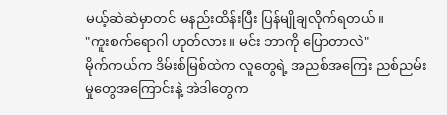မယ့်ဆဲဆဲမှာတင် မနည်းထိန်းပြီး ပြန်မျိုချလိုက်ရတယ်။
"ကူးစက်ရောဂါ ဟုတ်လား။ မင်း ဘာကို ပြောတာလဲ"
မိုက်ကယ်က ဒိမ်းစ်မြစ်ထဲက လူတွေရဲ့ အညစ်အကြေး ညစ်ညမ်းမှုတွေအကြောင်းနဲ့ အဲဒါတွေက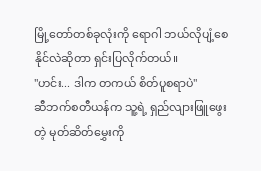မြို့တော်တစ်ခုလုံးကို ရောဂါ ဘယ်လိုပျံ့စေနိုင်လဲဆိုတာ ရှင်းပြလိုက်တယ်။
"ဟင်း... ဒါက တကယ် စိတ်ပူစရာပဲ"
ဆီဘက်စတီယန်က သူ့ရဲ့ ရှည်လျားဖြူဖွေးတဲ့ မုတ်ဆိတ်မွှေးကို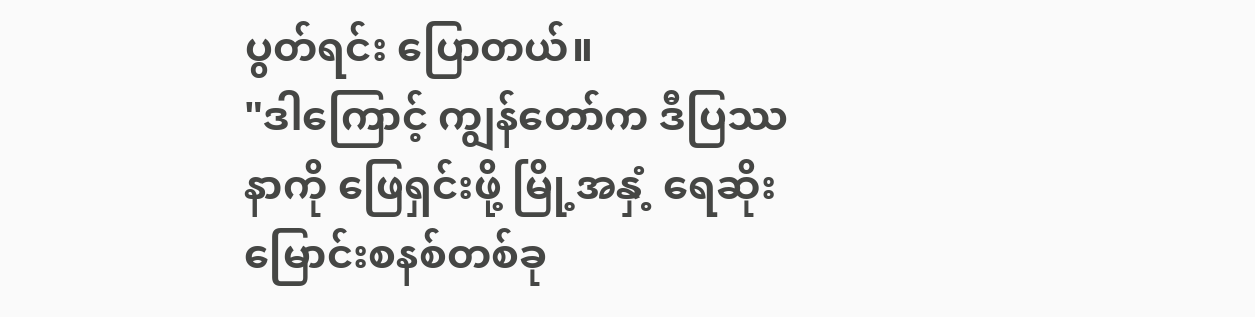ပွတ်ရင်း ပြောတယ်။
"ဒါကြောင့် ကျွန်တော်က ဒီပြဿနာကို ဖြေရှင်းဖို့ မြို့အနှံ့ ရေဆိုးမြောင်းစနစ်တစ်ခု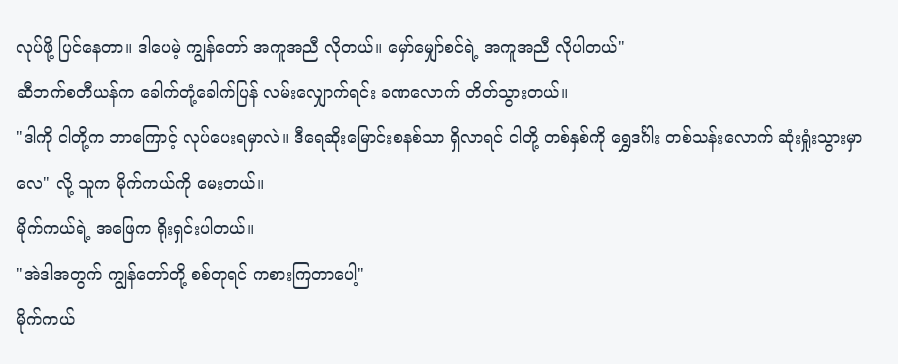လုပ်ဖို့ ပြင်နေတာ။ ဒါပေမဲ့ ကျွန်တော် အကူအညီ လိုတယ်။ မှော်မျှော်စင်ရဲ့ အကူအညီ လိုပါတယ်"
ဆီဘက်စတီယန်က ခေါက်တုံ့ခေါက်ပြန် လမ်းလျှောက်ရင်း ခဏလောက် တိတ်သွားတယ်။
"ဒါကို ငါတို့က ဘာကြောင့် လုပ်ပေးရမှာလဲ။ ဒီရေဆိုးမြောင်းစနစ်သာ ရှိလာရင် ငါတို့ တစ်နှစ်ကို ရွှေဒင်္ဂါး တစ်သန်းလောက် ဆုံးရှုံးသွားမှာလေ" လို့ သူက မိုက်ကယ်ကို မေးတယ်။
မိုက်ကယ်ရဲ့ အဖြေက ရိုးရှင်းပါတယ်။
"အဲဒါအတွက် ကျွန်တော်တို့ စစ်တုရင် ကစားကြတာပေါ့"
မိုက်ကယ်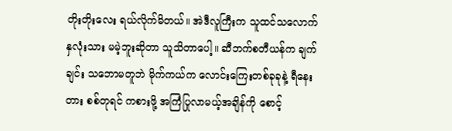တိုးတိုးလေး ရယ်လိုက်မိတယ်။ အဲဒီလူကြီးက သူထင်သလောက် နှလုံးသား မမဲ့ဘူးဆိုတာ သူသိတာပေါ့။ ဆီဘက်စတီယန်က ချက်ချင်း သဘောမတူဘဲ မိုက်ကယ်က လောင်းကြေးတစ်ခုခုနဲ့ ရီနေးတား စစ်တုရင် ကစားဖို့ အကြံပြုလာမယ့်အချိန်ကို စောင့်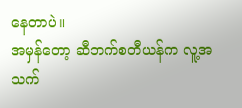နေတာပဲ။
အမှန်တော့ ဆီဘက်စတီယန်က လူ့အသက်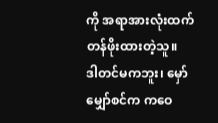ကို အရာအားလုံးထက် တန်ဖိုးထားတဲ့သူ။
ဒါတင်မကဘူး၊ မှော်မျှော်စင်က ကဝေ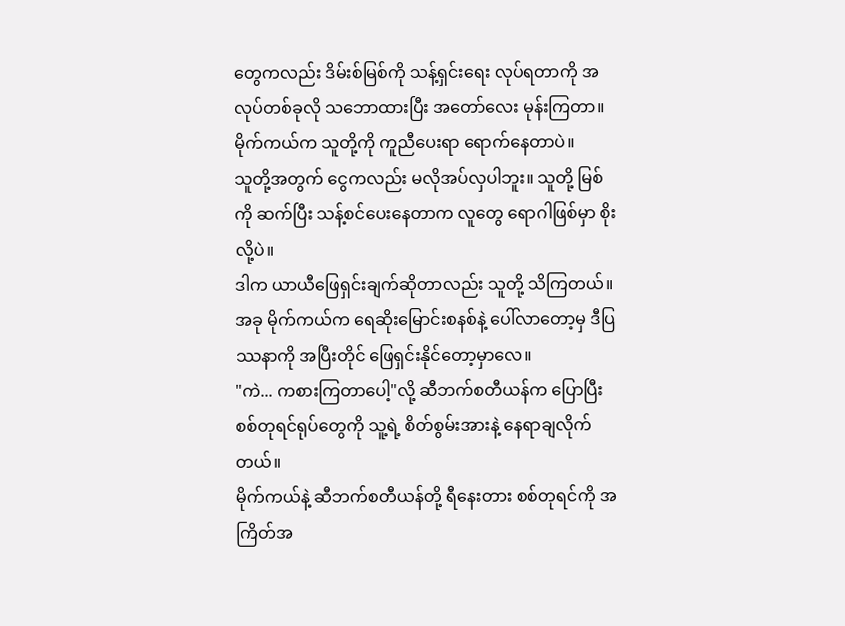တွေကလည်း ဒိမ်းစ်မြစ်ကို သန့်ရှင်းရေး လုပ်ရတာကို အလုပ်တစ်ခုလို သဘောထားပြီး အတော်လေး မုန်းကြတာ။ မိုက်ကယ်က သူတို့ကို ကူညီပေးရာ ရောက်နေတာပဲ။
သူတို့အတွက် ငွေကလည်း မလိုအပ်လှပါဘူး။ သူတို့ မြစ်ကို ဆက်ပြီး သန့်စင်ပေးနေတာက လူတွေ ရောဂါဖြစ်မှာ စိုးလို့ပဲ။
ဒါက ယာယီဖြေရှင်းချက်ဆိုတာလည်း သူတို့ သိကြတယ်။ အခု မိုက်ကယ်က ရေဆိုးမြောင်းစနစ်နဲ့ ပေါ်လာတော့မှ ဒီပြဿနာကို အပြီးတိုင် ဖြေရှင်းနိုင်တော့မှာလေ။
"ကဲ... ကစားကြတာပေါ့"လို့ ဆီဘက်စတီယန်က ပြောပြီး စစ်တုရင်ရုပ်တွေကို သူ့ရဲ့ စိတ်စွမ်းအားနဲ့ နေရာချလိုက်တယ်။
မိုက်ကယ်နဲ့ ဆီဘက်စတီယန်တို့ ရီနေးတား စစ်တုရင်ကို အကြိတ်အ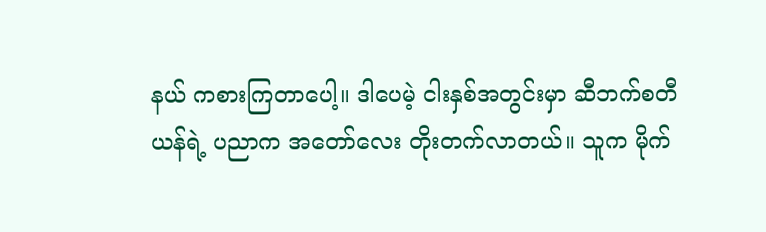နယ် ကစားကြတာပေါ့။ ဒါပေမဲ့ ငါးနှစ်အတွင်းမှာ ဆီဘက်စတီယန်ရဲ့ ပညာက အတော်လေး တိုးတက်လာတယ်။ သူက မိုက်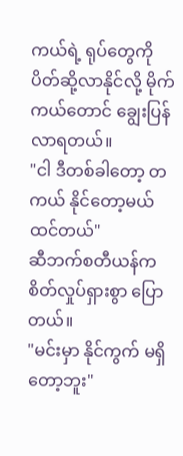ကယ်ရဲ့ ရုပ်တွေကို ပိတ်ဆို့လာနိုင်လို့ မိုက်ကယ်တောင် ချွေးပြန်လာရတယ်။
"ငါ ဒီတစ်ခါတော့ တကယ် နိုင်တော့မယ် ထင်တယ်"
ဆီဘက်စတီယန်က စိတ်လှုပ်ရှားစွာ ပြောတယ်။
"မင်းမှာ နိုင်ကွက် မရှိတော့ဘူး"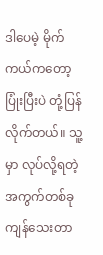ဒါပေမဲ့ မိုက်ကယ်ကတော့ ပြုံးပြီးပဲ တုံ့ပြန်လိုက်တယ်။ သူ့မှာ လုပ်လို့ရတဲ့ အကွက်တစ်ခု ကျန်သေးတာ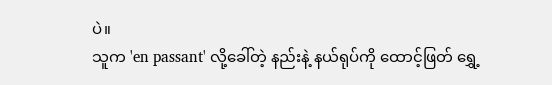ပဲ။
သူက 'en passant' လို့ခေါ်တဲ့ နည်းနဲ့ နယ်ရုပ်ကို ထောင့်ဖြတ် ရွှေ့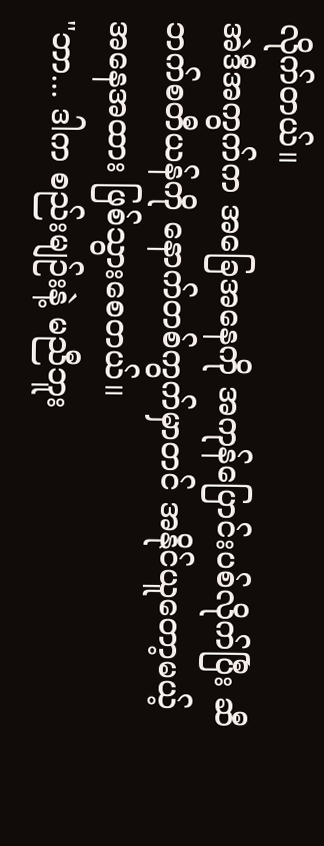လိုက်တယ်။
အဲဒီအကွက်က အခြေအနေကို အကုန်ပြောင်းပစ်လိုက်ပြီး ဆီဘက်စတီယန်ကို နောက်တစ်ကွက်မှာတင် အနိုင်ယူတော့မယ့် အနေအထား ဖြစ်သွားစေတယ်။
"ဘာ... ဒါက စည်းမျဉ်းနဲ့ မညီဘူး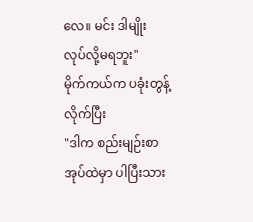လေ။ မင်း ဒါမျိုး လုပ်လို့မရဘူး"
မိုက်ကယ်က ပခုံးတွန့်လိုက်ပြီး
"ဒါက စည်းမျဉ်းစာအုပ်ထဲမှာ ပါပြီးသား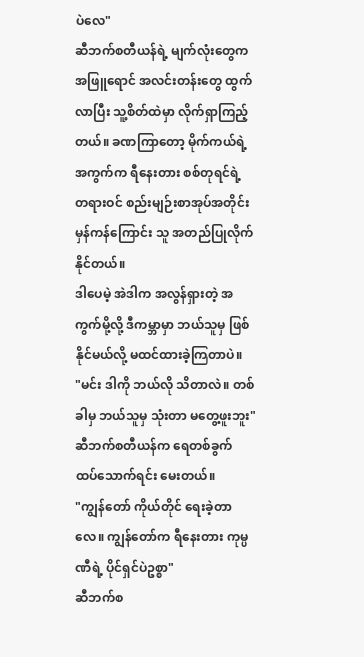ပဲလေ"
ဆီဘက်စတီယန်ရဲ့ မျက်လုံးတွေက အဖြူရောင် အလင်းတန်းတွေ ထွက်လာပြီး သူ့စိတ်ထဲမှာ လိုက်ရှာကြည့်တယ်။ ခဏကြာတော့ မိုက်ကယ်ရဲ့ အကွက်က ရီနေးတား စစ်တုရင်ရဲ့ တရားဝင် စည်းမျဉ်းစာအုပ်အတိုင်း မှန်ကန်ကြောင်း သူ အတည်ပြုလိုက်နိုင်တယ်။
ဒါပေမဲ့ အဲဒါက အလွန်ရှားတဲ့ အကွက်မို့လို့ ဒီကမ္ဘာမှာ ဘယ်သူမှ ဖြစ်နိုင်မယ်လို့ မထင်ထားခဲ့ကြတာပဲ။
"မင်း ဒါကို ဘယ်လို သိတာလဲ။ တစ်ခါမှ ဘယ်သူမှ သုံးတာ မတွေ့ဖူးဘူး"
ဆီဘက်စတီယန်က ရေတစ်ခွက် ထပ်သောက်ရင်း မေးတယ်။
"ကျွန်တော် ကိုယ်တိုင် ရေးခဲ့တာလေ။ ကျွန်တော်က ရီနေးတား ကုမ္ပဏီရဲ့ ပိုင်ရှင်ပဲဥစ္စာ"
ဆီဘက်စ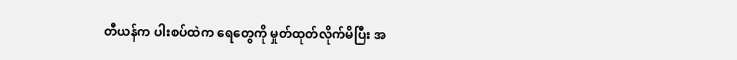တီယန်က ပါးစပ်ထဲက ရေတွေကို မှုတ်ထုတ်လိုက်မိပြီး အ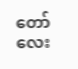တော်လေး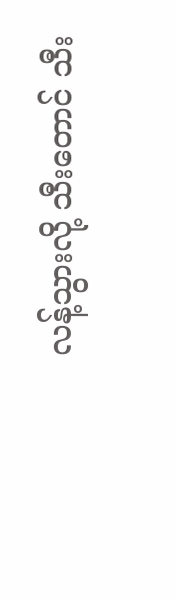လန့်သွားလို့ သီးတောင် သီး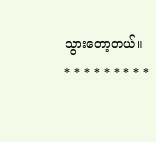သွားတော့တယ်။
* * * * * * * * *